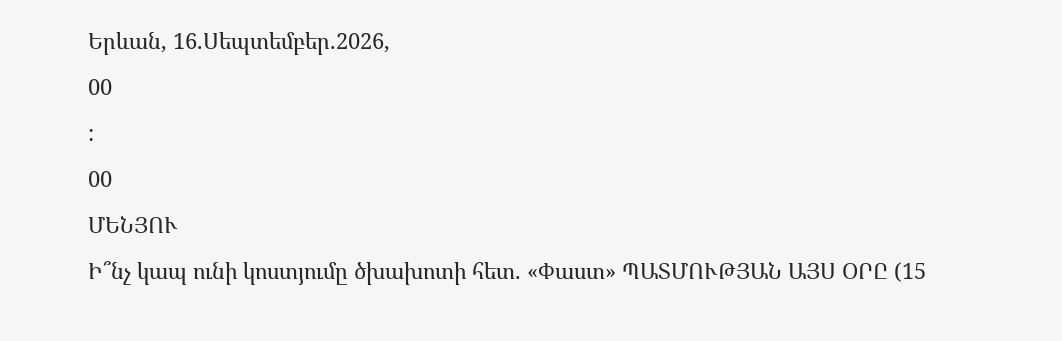Երևան, 16.Սեպտեմբեր.2026,
00
:
00
ՄԵՆՅՈՒ
Ի՞նչ կապ ունի կոստյումը ծխախոտի հետ. «Փաստ» ՊԱՏՄՈՒԹՅԱՆ ԱՅՍ ՕՐԸ (15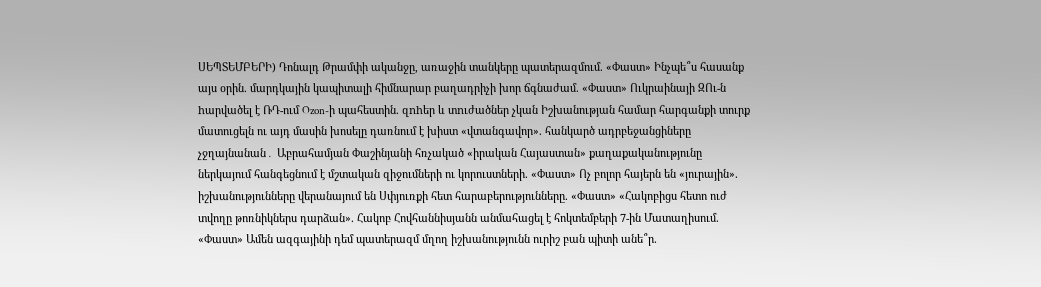ՍԵՊՏԵՄԲԵՐԻ) Դոնալդ Թրամփի ականջը, առաջին տանկերը պատերազմում. «Փաստ» Ինչպե՞ս հասանք այս օրին. մարդկային կապիտալի հիմնարար բաղադրիչի խոր ճգնաժամ. «Փաստ» Ուկրաինայի ԶՈւ-ն hարվածել է ՌԴ-ում Ozon-ի պահեստին. զnhեր և տnւժածներ չկան Իշխանության համար հարգանքի տուրք մատուցելն ու այդ մասին խոսելը դառնում է խիստ «վտանգավոր». հանկարծ ադրբեջանցիները չջղայնանան․ Աբրահամյան Փաշինյանի հռչակած «իրական Հայաստան» քաղաքականությունը ներկայում հանգեցնում է մշտական զիջումների ու կորուստների. «Փաստ» Ոչ բոլոր հայերն են «յուրային». իշխանությունները վերանայում են Սփյուռքի հետ հարաբերությունները. «Փաստ» «Հակոբիցս հետո ուժ տվողը թոռնիկներս դարձան». Հակոբ Հովհաննիսյանն անմահացել է հոկտեմբերի 7-ին Մատաղիսում. «Փաստ» Ամեն ազգայինի դեմ պատերազմ մղող իշխանությունն ուրիշ բան պիտի անե՞ր.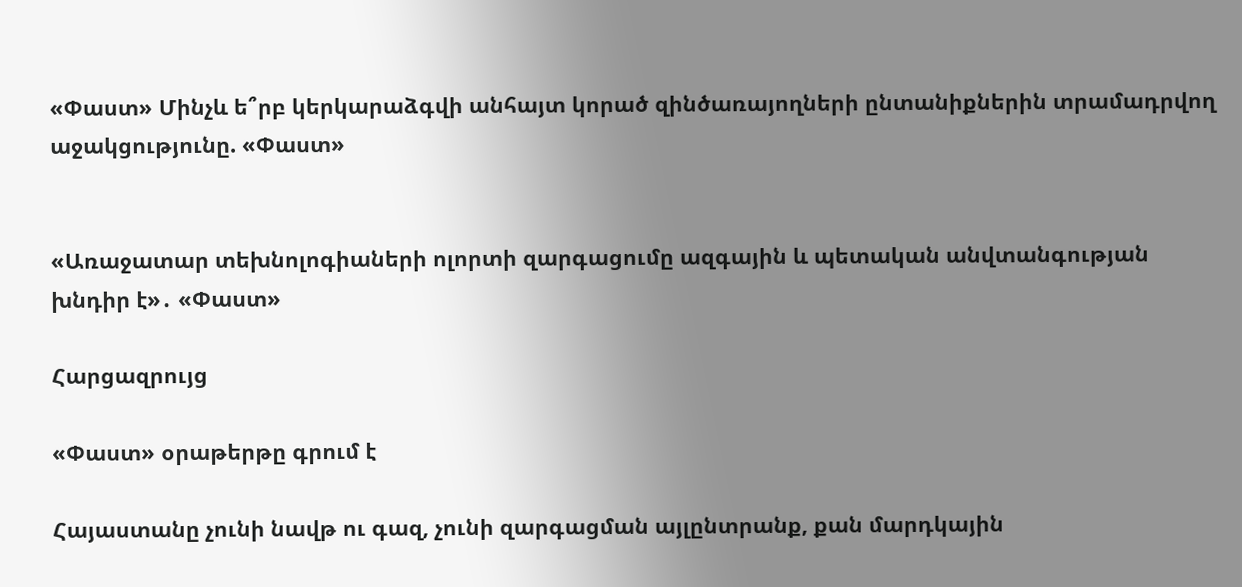«Փաստ» Մինչև ե՞րբ կերկարաձգվի անհայտ կորած զինծառայողների ընտանիքներին տրամադրվող աջակցությունը. «Փաստ»


«Առաջատար տեխնոլոգիաների ոլորտի զարգացումը ազգային և պետական անվտանգության խնդիր է»․ «Փաստ»

Հարցազրույց

«Փաստ» օրաթերթը գրում է

Հայաստանը չունի նավթ ու գազ, չունի զարգացման այլընտրանք, քան մարդկային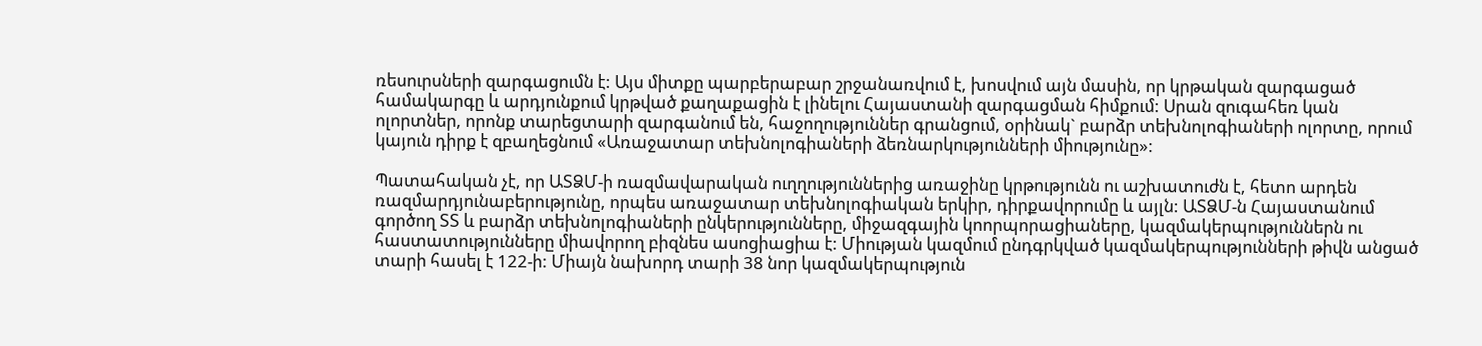ռեսուրսների զարգացումն է: Այս միտքը պարբերաբար շրջանառվում է, խոսվում այն մասին, որ կրթական զարգացած համակարգը և արդյունքում կրթված քաղաքացին է լինելու Հայաստանի զարգացման հիմքում: Սրան զուգահեռ կան ոլորտներ, որոնք տարեցտարի զարգանում են, հաջողություններ գրանցում, օրինակ` բարձր տեխնոլոգիաների ոլորտը, որում կայուն դիրք է զբաղեցնում «Առաջատար տեխնոլոգիաների ձեռնարկությունների միությունը»:

Պատահական չէ, որ ԱՏՁՄ-ի ռազմավարական ուղղություններից առաջինը կրթությունն ու աշխատուժն է, հետո արդեն ռազմարդյունաբերությունը, որպես առաջատար տեխնոլոգիական երկիր, դիրքավորումը և այլն: ԱՏՁՄ-ն Հայաստանում գործող ՏՏ և բարձր տեխնոլոգիաների ընկերությունները, միջազգային կոորպորացիաները, կազմակերպություններն ու հաստատությունները միավորող բիզնես ասոցիացիա է: Միության կազմում ընդգրկված կազմակերպությունների թիվն անցած տարի հասել է 122-ի: Միայն նախորդ տարի 38 նոր կազմակերպություն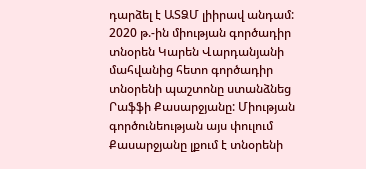դարձել է ԱՏՁՄ լիիրավ անդամ: 2020 թ.-ին միության գործադիր տնօրեն Կարեն Վարդանյանի մահվանից հետո գործադիր տնօրենի պաշտոնը ստանձնեց Րաֆֆի Քասարջյանը: Միության գործունեության այս փուլում Քասարջյանը լքում է տնօրենի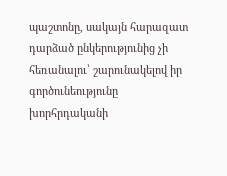պաշտոնը, սակայն հարազատ դարձած ընկերությունից չի հեռանալու՝ շարունակելով իր գործունեությունը խորհրդականի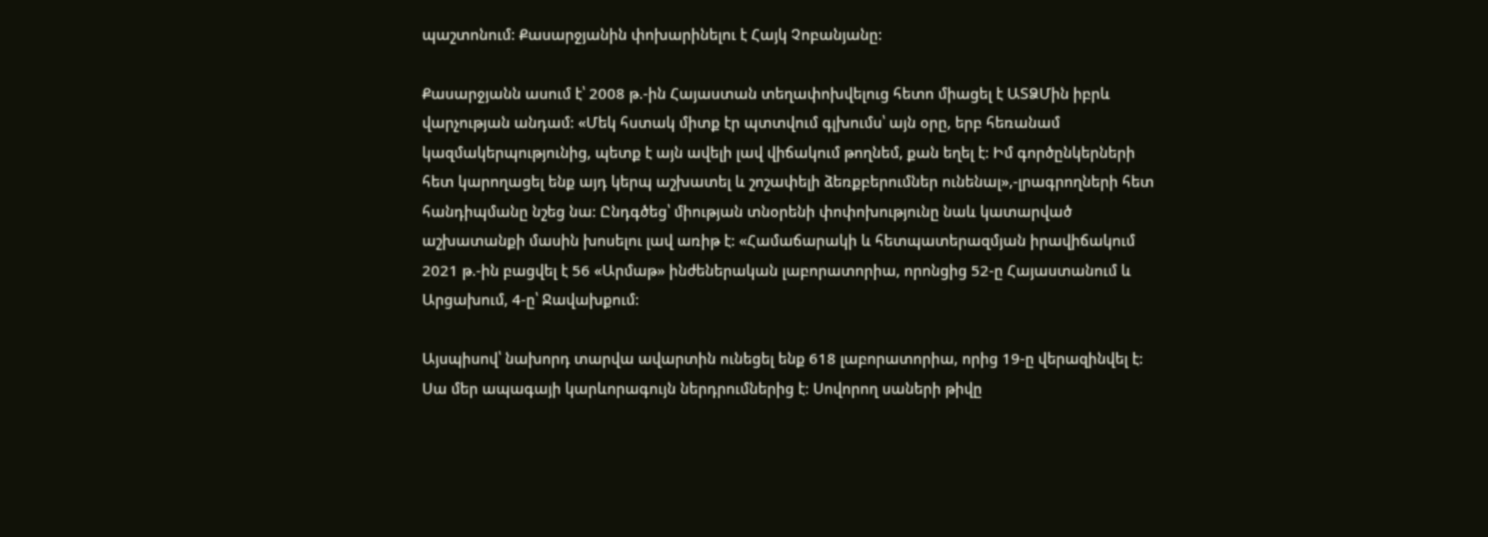պաշտոնում: Քասարջյանին փոխարինելու է Հայկ Չոբանյանը:

Քասարջյանն ասում է՝ 2008 թ.-ին Հայաստան տեղափոխվելուց հետո միացել է ԱՏՁՄին իբրև վարչության անդամ: «Մեկ հստակ միտք էր պտտվում գլխումս՝ այն օրը, երբ հեռանամ կազմակերպությունից, պետք է այն ավելի լավ վիճակում թողնեմ, քան եղել է: Իմ գործընկերների հետ կարողացել ենք այդ կերպ աշխատել և շոշափելի ձեռքբերումներ ունենալ»,-լրագրողների հետ հանդիպմանը նշեց նա: Ընդգծեց՝ միության տնօրենի փոփոխությունը նաև կատարված աշխատանքի մասին խոսելու լավ առիթ է: «Համաճարակի և հետպատերազմյան իրավիճակում 2021 թ.-ին բացվել է 56 «Արմաթ» ինժեներական լաբորատորիա, որոնցից 52-ը Հայաստանում և Արցախում, 4-ը՝ Ջավախքում:

Այսպիսով՝ նախորդ տարվա ավարտին ունեցել ենք 618 լաբորատորիա, որից 19-ը վերազինվել է: Սա մեր ապագայի կարևորագույն ներդրումներից է: Սովորող սաների թիվը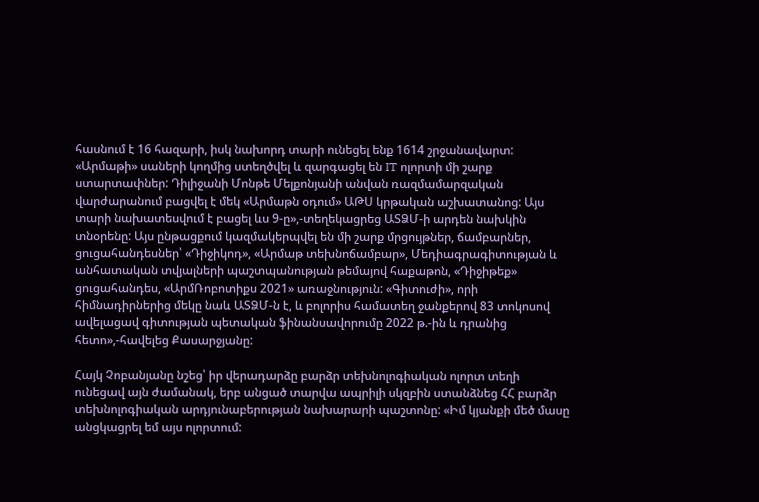հասնում է 16 հազարի, իսկ նախորդ տարի ունեցել ենք 1614 շրջանավարտ: «Արմաթի» սաների կողմից ստեղծվել և զարգացել են IT ոլորտի մի շարք ստարտափներ: Դիլիջանի Մոնթե Մելքոնյանի անվան ռազմամարզական վարժարանում բացվել է մեկ «Արմաթն օդում» ԱԹՍ կրթական աշխատանոց: Այս տարի նախատեսվում է բացել ևս 9-ը»,-տեղեկացրեց ԱՏՁՄ-ի արդեն նախկին տնօրենը: Այս ընթացքում կազմակերպվել են մի շարք մրցույթներ, ճամբարներ, ցուցահանդեսներ՝ «Դիջիկոդ», «Արմաթ տեխնոճամբար», Մեդիագրագիտության և անհատական տվյալների պաշտպանության թեմայով հաքաթոն, «Դիջիթեք» ցուցահանդես, «ԱրմՌոբոտիքս 2021» առաջնություն: «Գիտուժի», որի հիմնադիրներից մեկը նաև ԱՏՁՄ-ն է, և բոլորիս համատեղ ջանքերով 83 տոկոսով ավելացավ գիտության պետական ֆինանսավորումը 2022 թ.-ին և դրանից հետո»,-հավելեց Քասարջյանը:

Հայկ Չոբանյանը նշեց՝ իր վերադարձը բարձր տեխնոլոգիական ոլորտ տեղի ունեցավ այն ժամանակ, երբ անցած տարվա ապրիլի սկզբին ստանձնեց ՀՀ բարձր տեխնոլոգիական արդյունաբերության նախարարի պաշտոնը: «Իմ կյանքի մեծ մասը անցկացրել եմ այս ոլորտում: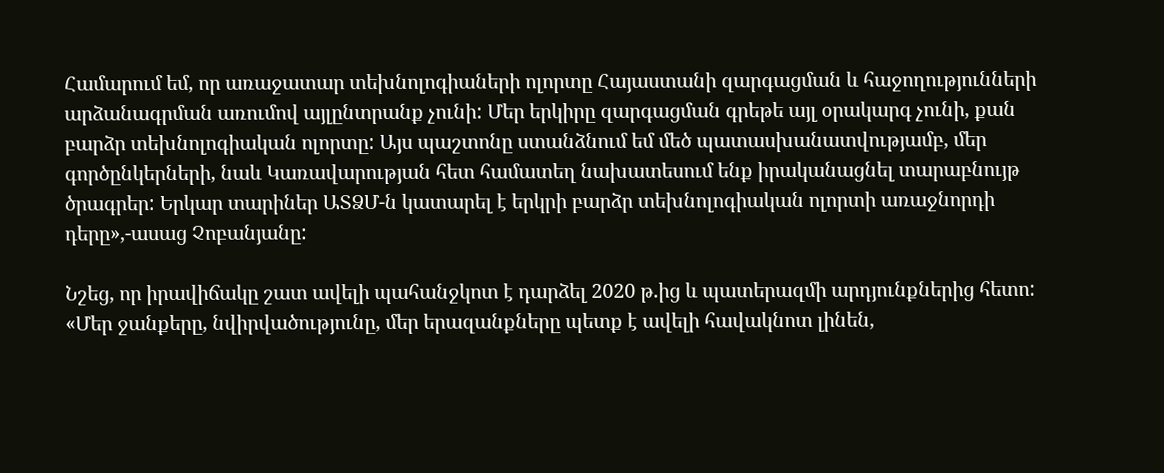Համարում եմ, որ առաջատար տեխնոլոգիաների ոլորտը Հայաստանի զարգացման և հաջողությունների արձանագրման առումով այլընտրանք չունի: Մեր երկիրը զարգացման գրեթե այլ օրակարգ չունի, քան բարձր տեխնոլոգիական ոլորտը: Այս պաշտոնը ստանձնում եմ մեծ պատասխանատվությամբ, մեր գործընկերների, նաև Կառավարության հետ համատեղ նախատեսում ենք իրականացնել տարաբնույթ ծրագրեր: Երկար տարիներ ԱՏՁՄ-ն կատարել է երկրի բարձր տեխնոլոգիական ոլորտի առաջնորդի դերը»,-ասաց Չոբանյանը:

Նշեց, որ իրավիճակը շատ ավելի պահանջկոտ է դարձել 2020 թ.ից և պատերազմի արդյունքներից հետո: «Մեր ջանքերը, նվիրվածությունը, մեր երազանքները պետք է ավելի հավակնոտ լինեն,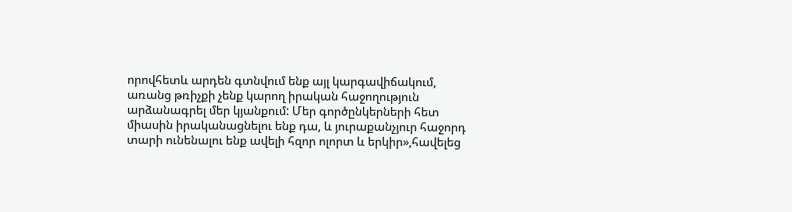որովհետև արդեն գտնվում ենք այլ կարգավիճակում, առանց թռիչքի չենք կարող իրական հաջողություն արձանագրել մեր կյանքում: Մեր գործընկերների հետ միասին իրականացնելու ենք դա, և յուրաքանչյուր հաջորդ տարի ունենալու ենք ավելի հզոր ոլորտ և երկիր»,հավելեց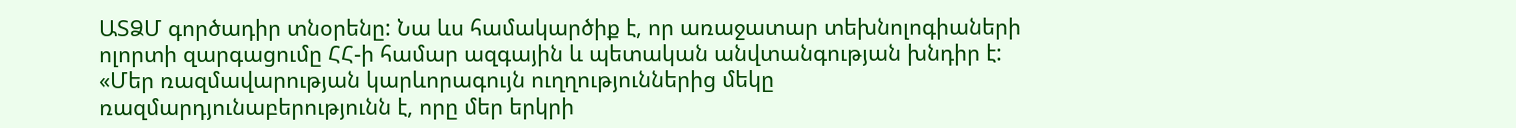ԱՏՁՄ գործադիր տնօրենը: Նա ևս համակարծիք է, որ առաջատար տեխնոլոգիաների ոլորտի զարգացումը ՀՀ-ի համար ազգային և պետական անվտանգության խնդիր է: «Մեր ռազմավարության կարևորագույն ուղղություններից մեկը ռազմարդյունաբերությունն է, որը մեր երկրի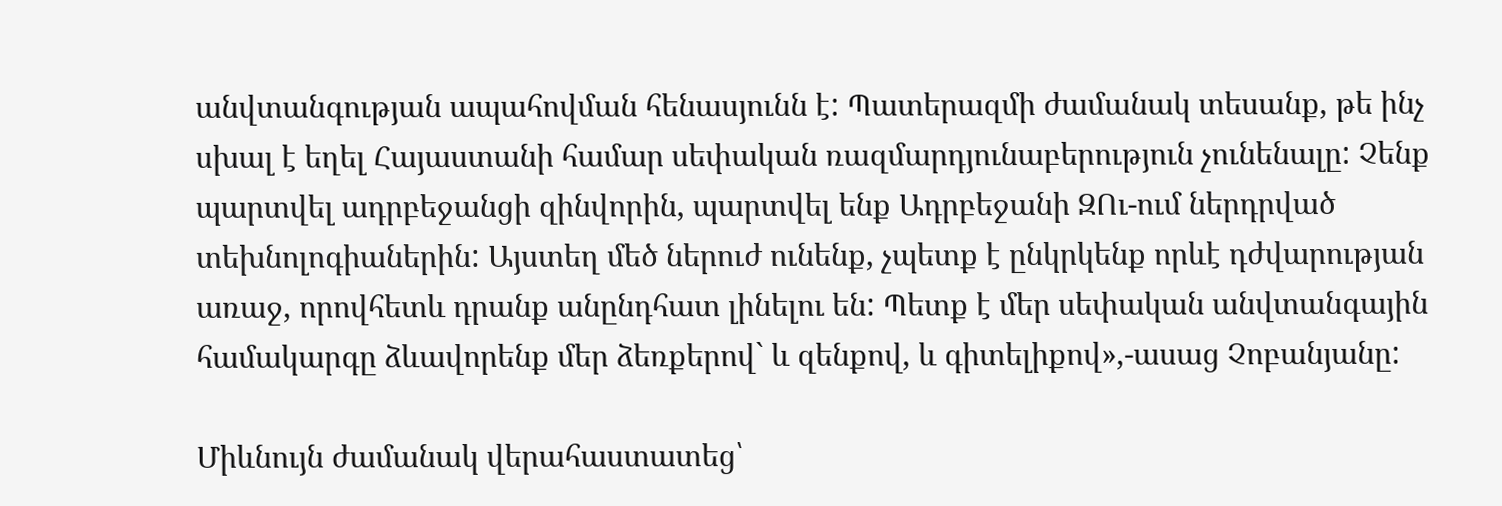անվտանգության ապահովման հենասյունն է: Պատերազմի ժամանակ տեսանք, թե ինչ սխալ է եղել Հայաստանի համար սեփական ռազմարդյունաբերություն չունենալը: Չենք պարտվել ադրբեջանցի զինվորին, պարտվել ենք Ադրբեջանի ԶՈւ-ում ներդրված տեխնոլոգիաներին: Այստեղ մեծ ներուժ ունենք, չպետք է ընկրկենք որևէ դժվարության առաջ, որովհետև դրանք անընդհատ լինելու են: Պետք է մեր սեփական անվտանգային համակարգը ձևավորենք մեր ձեռքերով` և զենքով, և գիտելիքով»,-ասաց Չոբանյանը:

Միևնույն ժամանակ վերահաստատեց՝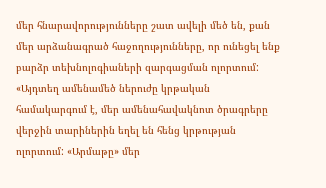մեր հնարավորությունները շատ ավելի մեծ են, քան մեր արձանագրած հաջողությունները, որ ունեցել ենք բարձր տեխնոլոգիաների զարգացման ոլորտում: «Այդտեղ ամենամեծ ներուժը կրթական համակարգում է, մեր ամենահավակնոտ ծրագրերը վերջին տարիներին եղել են հենց կրթության ոլորտում: «Արմաթը» մեր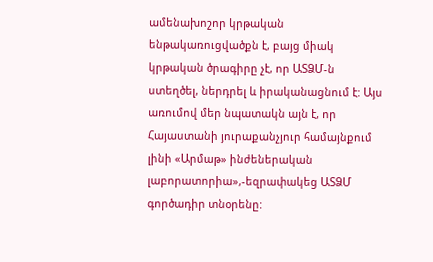ամենախոշոր կրթական ենթակառուցվածքն է, բայց միակ կրթական ծրագիրը չէ, որ ԱՏՁՄ-ն ստեղծել, ներդրել և իրականացնում է: Այս առումով մեր նպատակն այն է, որ Հայաստանի յուրաքանչյուր համայնքում լինի «Արմաթ» ինժեներական լաբորատորիա»,-եզրափակեց ԱՏՁՄ գործադիր տնօրենը: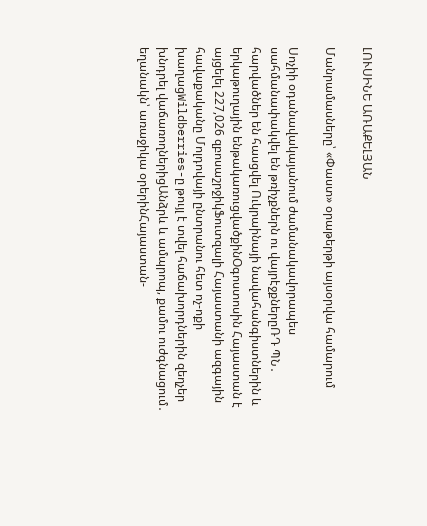ԼՈՒՍԻՆԵ ԱՌԱՔԵԼՅԱՆ

Մանրամասները՝ «Փաստ» օրաթերթի այսօրվա համարում

Սոչիի օդանավակայանում ժամանակավորապես սահմանափակվել են թռիչքներն ու վայրէջքներըՌԴ ՊՆ․ հարվածներ են հասցվել Ուկրաինայի նավահանգիստներին և երկաթուղային ենթակառուցվածքինՕգոստոսին Հայաստան է այցելել 227,026 զբոսաշրջիկՖուտզալի Հայաստանի ազգային հավաքականը Մոլդովայի ընտրանու հետ ոչ-ոքի խաղացWildberries-ը թույլ է տվել հաճախորդներին զեղչեր խնդրել վաճառողներիցԱնձրև և ամպրոպ, քամու ուժգնացում․ եղանակն՝ առաջիկա օրերինՀայաստան-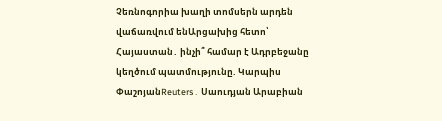Չեռնոգորիա խաղի տոմսերն արդեն վաճառվում ենԱրցախից հետո՝ Հայաստան․ ինչի՞ համար է Ադրբեջանը կեղծում պատմությունը. Կարպիս ՓաշոյանReuters․ Սաուդյան Արաբիան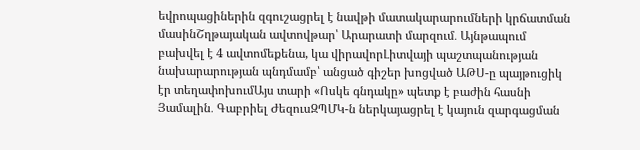եվրոպացիներին զգուշացրել է նավթի մատակարարումների կրճատման մասինՇղթայական ավտովթար՝ Արարատի մարզում․ Այնթապում բախվել է 4 ավտոմեքենա, կա վիրավորԼիտվայի պաշտպանության նախարարության պնդմամբ՝ անցած գիշեր խոցված ԱԹՍ-ը պայթուցիկ էր տեղափոխումԱյս տարի «Ոսկե գնդակը» պետք է բաժին հասնի Յամալին․ Գաբրիել ԺեզուսԶՊՄԿ-ն ներկայացրել է կայուն զարգացման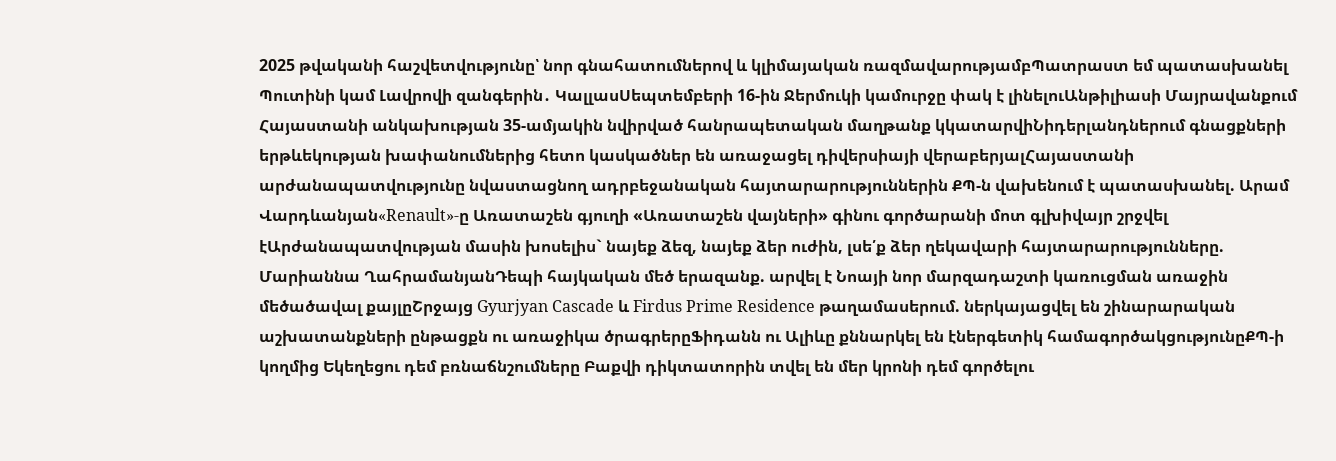2025 թվականի հաշվետվությունը՝ նոր գնահատումներով և կլիմայական ռազմավարությամբՊատրաստ եմ պատասխանել Պուտինի կամ Լավրովի զանգերին․ ԿալլասՍեպտեմբերի 16-ին Ջերմուկի կամուրջը փակ է լինելուԱնթիլիասի Մայրավանքում Հայաստանի անկախության 35-ամյակին նվիրված հանրապետական մաղթանք կկատարվիՆիդերլանդներում գնացքների երթևեկության խափանումներից հետո կասկածներ են առաջացել դիվերսիայի վերաբերյալՀայաստանի արժանապատվությունը նվաստացնող ադրբեջանական հայտարարություններին ՔՊ-ն վախենում է պատասխանել. Արամ Վարդևանյան«Renault»-ը Առատաշեն գյուղի «Առատաշեն վայների» գինու գործարանի մոտ գլխիվայր շրջվել էԱրժանապատվության մասին խոսելիս` նայեք ձեզ, նայեք ձեր ուժին, լսե՛ք ձեր ղեկավարի հայտարարությունները. Մարիաննա ՂահրամանյանԴեպի հայկական մեծ երազանք. արվել է Նոայի նոր մարզադաշտի կառուցման առաջին մեծածավալ քայլըՇրջայց Gyurjyan Cascade և Firdus Prime Residence թաղամասերում. ներկայացվել են շինարարական աշխատանքների ընթացքն ու առաջիկա ծրագրերըՖիդանն ու Ալիևը քննարկել են էներգետիկ համագործակցությունըՔՊ-ի կողմից Եկեղեցու դեմ բռնաճնշումները Բաքվի դիկտատորին տվել են մեր կրոնի դեմ գործելու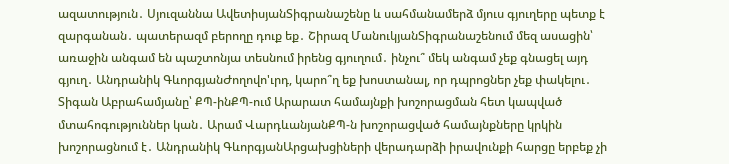ազատություն․ Սյուզաննա ԱվետիսյանՏիգրանաշենը և սահմանամերձ մյուս գյուղերը պետք է զարգանան․ պատերազմ բերողը դուք եք․ Շիրազ ՄանուկյանՏիգրանաշենում մեզ ասացին՝ առաջին անգամ են պաշտոնյա տեսնում իրենց գյուղում․ ինչու՞ մեկ անգամ չեք գնացել այդ գյուղ․ Անդրանիկ ԳևորգյանԺողովո'ւրդ, կարո՞ղ եք խոստանալ, որ դպրոցներ չեք փակելու․ Տիգան Աբրահամյանը՝ ՔՊ-ինՔՊ-ում Արարատ համայնքի խոշորացման հետ կապված մտահոգություններ կան․ Արամ ՎարդևանյանՔՊ-ն խոշորացված համայնքները կրկին խոշորացնում է․ Անդրանիկ ԳևորգյանԱրցախցիների վերադարձի իրավունքի հարցը երբեք չի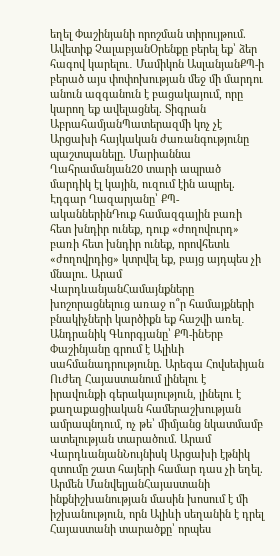եղել Փաշինյանի որոշման տիրույթում. Ավետիք ՉալաբյանՕրենքը բերել եք՝ ձեր հագով կարելու․ Մամիկոն ԱսլանյանՔՊ-ի բերած այս փոփոխության մեջ մի մարդու անուն ազգանուն է բացակայում, որը կարող եք ավելացնել. Տիգրան ԱբրահամյանՊատերազմի կոչ չէ Արցախի հայկական ժառանգությունը պաշտպանելը. Մարիաննա Ղահրամանյան20 տարի ապրած մարդիկ էլ կային, ուզում էին ապրել. Էդգար Ղազարյանը՝ ՔՊ-ականներինԴուք համազգային բառի հետ խնդիր ունեք, դուք «ժողովուրդ» բառի հետ խնդիր ունեք, որովհետև «ժողովրդից» կտրվել եք, բայց այդպես չի մնալու. Արամ ՎարդևանյանՀամայնքները խոշորացնելուց առաջ ո՞ր համայքների բնակիչների կարծիքն եք հաշվի առել․ Անդրանիկ Գևորգյանը՝ ՔՊ-ինԵրբ Փաշինյանը գրում է Ալիևի սահմանադրությունը. Արեգա Հովսեփյան Ուժեղ Հայաստանում լինելու է իրավունքի գերակայություն, լինելու է քաղաքացիական համերաշխության ամրապնդում, ոչ թե՝ միմյանց նկատմամբ ատելության տարածում. Արամ ՎարդևանյանՆույնիսկ Արցախի էթնիկ զտումը շատ հայերի համար դաս չի եղել. Արմեն ՄանվելյանՀայաստանի ինքնիշխանության մասին խոսում է մի իշխանություն, որն Ալիևի սեղանին է դրել Հայաստանի տարածքը՝ որպես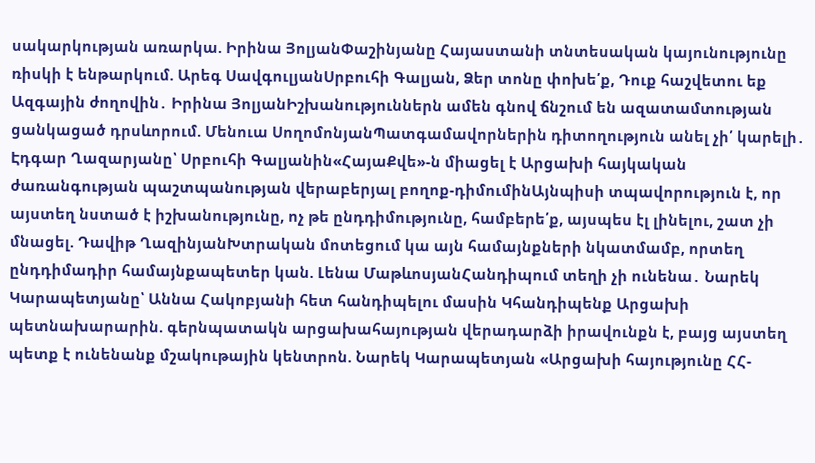սակարկության առարկա. Իրինա ՅոլյանՓաշինյանը Հայաստանի տնտեսական կայունությունը ռիսկի է ենթարկում. Արեգ ՍավգուլյանՍրբուհի Գալյան, Ձեր տոնը փոխե՛ք, Դուք հաշվետու եք Ազգային ժողովին․ Իրինա ՅոլյանԻշխանություններն ամեն գնով ճնշում են ազատամտության ցանկացած դրսևորում. Մենուա ՍողոմոնյանՊատգամավորներին դիտողություն անել չի՛ կարելի․ Էդգար Ղազարյանը՝ Սրբուհի Գալյանին«ՀայաՔվե»-ն միացել է Արցախի հայկական ժառանգության պաշտպանության վերաբերյալ բողոք-դիմումինԱյնպիսի տպավորություն է, որ այստեղ նստած է իշխանությունը, ոչ թե ընդդիմությունը, համբերե՛ք, այսպես էլ լինելու, շատ չի մնացել. Դավիթ ՂազինյանԽտրական մոտեցում կա այն համայնքների նկատմամբ, որտեղ ընդդիմադիր համայնքապետեր կան. Լենա ՄաթևոսյանՀանդիպում տեղի չի ունենա․ Նարեկ Կարապետյանը՝ Աննա Հակոբյանի հետ հանդիպելու մասին Կհանդիպենք Արցախի պետնախարարին. գերնպատակն արցախահայության վերադարձի իրավունքն է, բայց այստեղ պետք է ունենանք մշակութային կենտրոն. Նարեկ Կարապետյան «Արցախի հայությունը ՀՀ-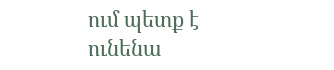ում պետք է ունենա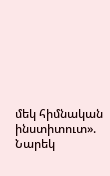մեկ հիմնական ինստիտուտ». Նարեկ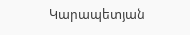Կարապետյան